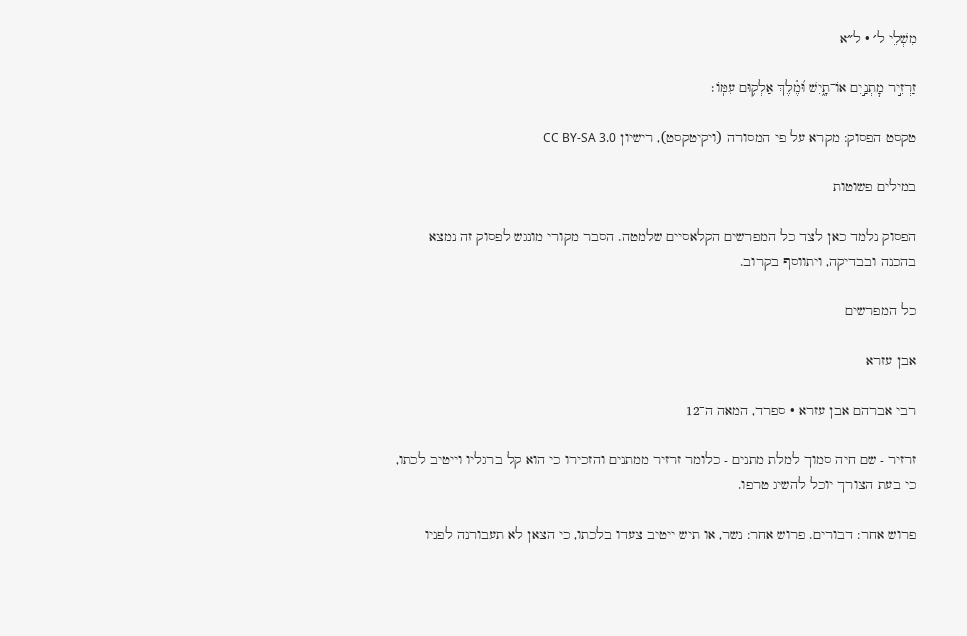מִשְׁלֵי ל׳ · ל״א

זַרְזִ֣יר מׇתְנַ֣יִם אוֹ־תָ֑יִשׁ וּ֝מֶ֗לֶךְ אַלְק֥וּם עִמּֽוֹ׃

טקסט הפסוק: מקרא על פי המסורה (ויקיטקסט), רישיון CC BY-SA 3.0

במילים פשוטות

הפסוק נלמד כאן לצד כל המפרשים הקלאסיים שלמטה. הסבר מקורי מונגש לפסוק זה נמצא בהכנה ובבדיקה, ויתווסף בקרוב.

כל המפרשים

אבן עזרא

רבי אברהם אבן עזרא · ספרד, המאה ה־12

זרזיר - שם חיה סמוך למלת מתנים - כלומר זרזיר ממתנים והזכירו כי הוא קל ברגליו וייטיב לכתו, כי בעת הצורך יוכל להשיג טרפו.

פרוש אחר: דבורים. פרוש אחר: נשר, או תיש ייטיב צעדו בלכתו, כי הצאן לא תעבורנה לפניו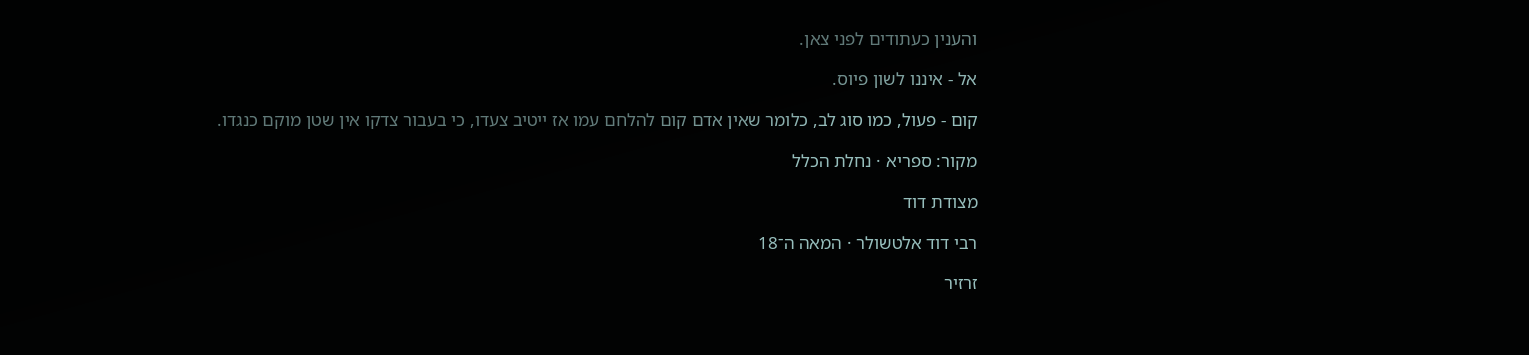והענין כעתודים לפני צאן.

אל - איננו לשון פיוס.

קום - פעול, כמו סוג לב, כלומר שאין אדם קום להלחם עמו אז ייטיב צעדו, כי בעבור צדקו אין שטן מוקם כנגדו.

מקור: ספריא · נחלת הכלל

מצודת דוד

רבי דוד אלטשולר · המאה ה־18

זרזיר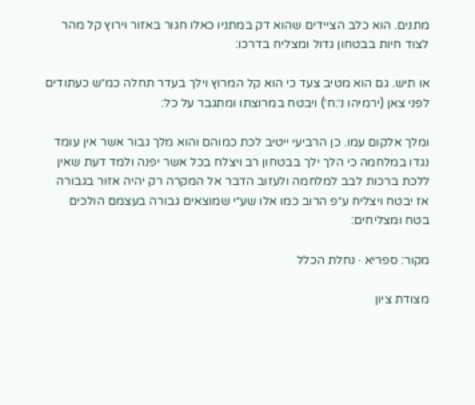מתנים. הוא כלב הציידים שהוא דק במתניו כאלו חגור באזור וירוץ קל מהר לצוד חיות בבטחון גדול ומצליח בדרכו:

או תיש. גם הוא מטיב צעד כי הוא קל המרוץ וילך בעדר תחלה כמ״ש כעתודים לפני צאן (ירמיהו נ׳:ח׳) ויבטח במרוצתו ומתגבר על כל:

ומלך אלקום עמו. כן הרביעי ייטיב לכת כמוהם והוא מלך גבור אשר אין עומד נגדו במלחמה כי הלך ילך בבטחון רב ויצלח בכל אשר יפנה ולמד דעת שאין ללכת ברכות לבב למלחמה ולעזוב הדבר אל המקרה רק יהיה אזור בגבורה אז יבטח ויצליח ע״פ הרוב כמו אלו שע״י שמוצאים גבורה בעצמם הולכים בטח ומצליחים:

מקור: ספריא · נחלת הכלל

מצודת ציון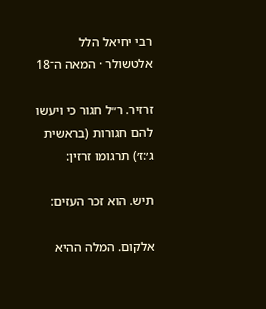רבי יחיאל הלל אלטשולר · המאה ה־18

זרזיר. ר״ל חגור כי ויעשו להם חגורות (בראשית ג׳:ז׳) תרגומו זרזין:

תיש. הוא זכר העזים:

אלקום. המלה ההיא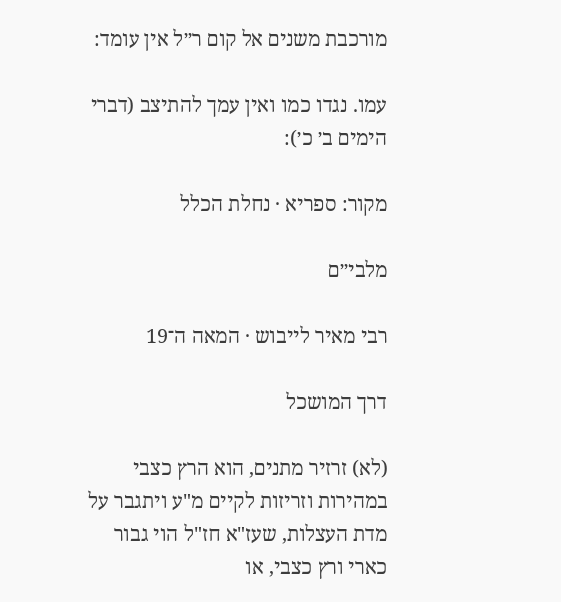מורכבת משנים אל קום ר״ל אין עומד:

עמו. נגדו כמו ואין עמך להתיצב (דברי הימים ב׳ כ׳):

מקור: ספריא · נחלת הכלל

מלבי״ם

רבי מאיר לייבוש · המאה ה־19

דרך המושכל

(לא) זרזיר מתנים, הוא הרץ כצבי במהירות וזריזות לקיים מ"ע ויתגבר על מדת העצלות, שעז"א חז"ל הוי גבור כארי ורץ כצבי, או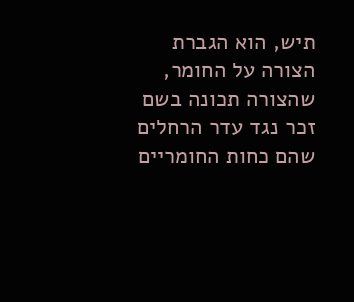תיש, הוא הגברת הצורה על החומר, שהצורה תכונה בשם זכר נגד עדר הרחלים שהם כחות החומריים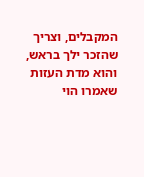המקבלים, וצריך שהזכר ילך בראש, והוא מדת העזות שאמרו הוי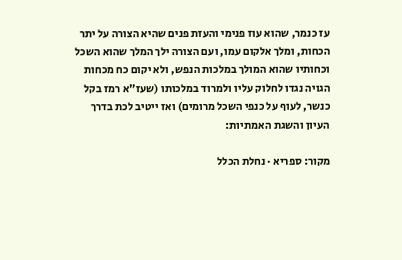עז כנמר, שהוא עוז פנימי והעזת פנים שהיא הצורה על יתר הכחות, ומלך אלקום עמו, ועם הצורה ילך המלך שהוא השכל וכחותיו שהוא המולך במלכות הנפש, ולא יקום כח מכחות הגויה נגדו לחלוק עליו ולמרוד במלכותו (שעז"א רמז בקל כנשר, לעוף על כנפי השכל מרומים) ואז ייטיב לכת בדרך העיון והשגת האמתיות:

מקור: ספריא · נחלת הכלל